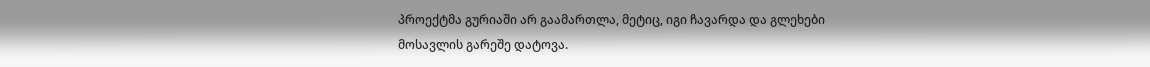პროექტმა გურიაში არ გაამართლა, მეტიც, იგი ჩავარდა და გლეხები მოსავლის გარეშე დატოვა.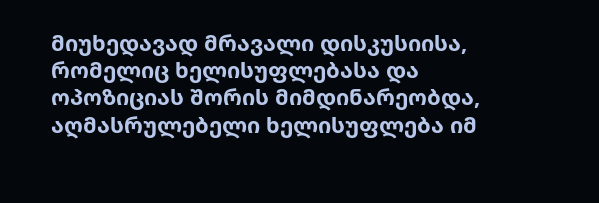მიუხედავად მრავალი დისკუსიისა, რომელიც ხელისუფლებასა და ოპოზიციას შორის მიმდინარეობდა, აღმასრულებელი ხელისუფლება იმ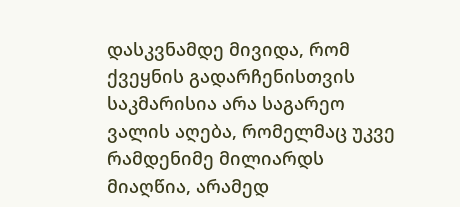დასკვნამდე მივიდა, რომ ქვეყნის გადარჩენისთვის საკმარისია არა საგარეო ვალის აღება, რომელმაც უკვე რამდენიმე მილიარდს მიაღწია, არამედ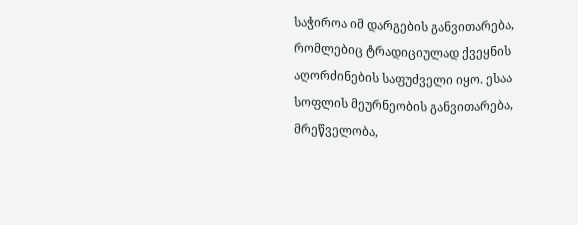საჭიროა იმ დარგების განვითარება, რომლებიც ტრადიციულად ქვეყნის აღორძინების საფუძველი იყო. ესაა სოფლის მეურნეობის განვითარება, მრეწველობა,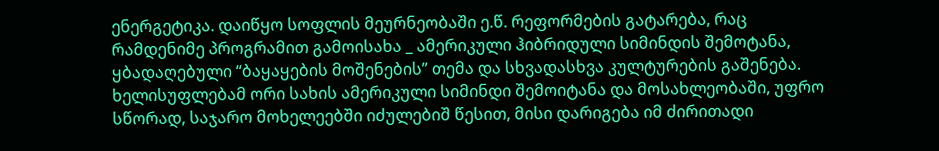ენერგეტიკა. დაიწყო სოფლის მეურნეობაში ე.წ. რეფორმების გატარება, რაც რამდენიმე პროგრამით გამოისახა _ ამერიკული ჰიბრიდული სიმინდის შემოტანა, ყბადაღებული “ბაყაყების მოშენების” თემა და სხვადასხვა კულტურების გაშენება.
ხელისუფლებამ ორი სახის ამერიკული სიმინდი შემოიტანა და მოსახლეობაში, უფრო სწორად, საჯარო მოხელეებში იძულებიშ წესით, მისი დარიგება იმ ძირითადი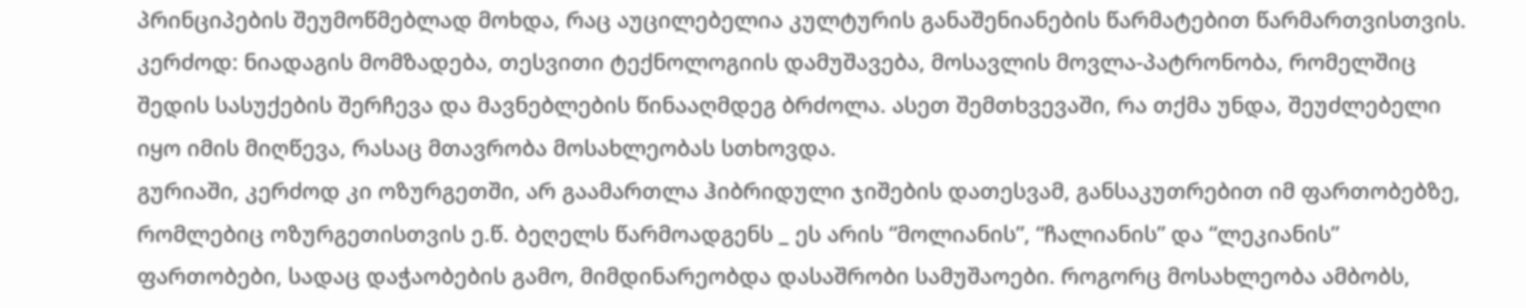პრინციპების შეუმოწმებლად მოხდა, რაც აუცილებელია კულტურის განაშენიანების წარმატებით წარმართვისთვის. კერძოდ: ნიადაგის მომზადება, თესვითი ტექნოლოგიის დამუშავება, მოსავლის მოვლა-პატრონობა, რომელშიც შედის სასუქების შერჩევა და მავნებლების წინააღმდეგ ბრძოლა. ასეთ შემთხვევაში, რა თქმა უნდა, შეუძლებელი იყო იმის მიღწევა, რასაც მთავრობა მოსახლეობას სთხოვდა.
გურიაში, კერძოდ კი ოზურგეთში, არ გაამართლა ჰიბრიდული ჯიშების დათესვამ, განსაკუთრებით იმ ფართობებზე, რომლებიც ოზურგეთისთვის ე.წ. ბეღელს წარმოადგენს _ ეს არის “მოლიანის”, “ჩალიანის” და “ლეკიანის” ფართობები, სადაც დაჭაობების გამო, მიმდინარეობდა დასაშრობი სამუშაოები. როგორც მოსახლეობა ამბობს,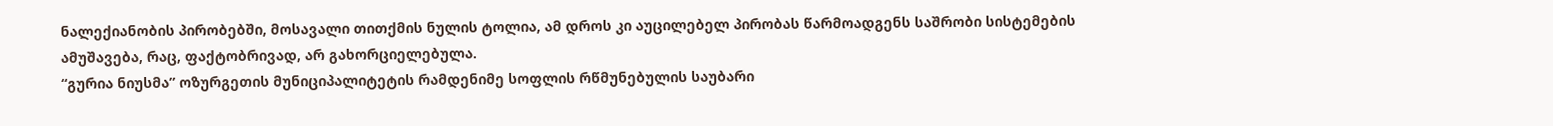ნალექიანობის პირობებში, მოსავალი თითქმის ნულის ტოლია, ამ დროს კი აუცილებელ პირობას წარმოადგენს საშრობი სისტემების ამუშავება, რაც, ფაქტობრივად, არ გახორციელებულა.
“გურია ნიუსმა” ოზურგეთის მუნიციპალიტეტის რამდენიმე სოფლის რწმუნებულის საუბარი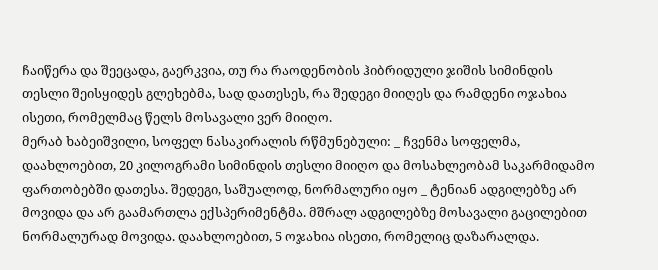ჩაიწერა და შეეცადა, გაერკვია, თუ რა რაოდენობის ჰიბრიდული ჯიშის სიმინდის თესლი შეისყიდეს გლეხებმა, სად დათესეს, რა შედეგი მიიღეს და რამდენი ოჯახია ისეთი, რომელმაც წელს მოსავალი ვერ მიიღო.
მერაბ ხაბეიშვილი, სოფელ ნასაკირალის რწმუნებული: _ ჩვენმა სოფელმა, დაახლოებით, 20 კილოგრამი სიმინდის თესლი მიიღო და მოსახლეობამ საკარმიდამო ფართობებში დათესა. შედეგი, საშუალოდ, ნორმალური იყო _ ტენიან ადგილებზე არ მოვიდა და არ გაამართლა ექსპერიმენტმა. მშრალ ადგილებზე მოსავალი გაცილებით ნორმალურად მოვიდა. დაახლოებით, 5 ოჯახია ისეთი, რომელიც დაზარალდა.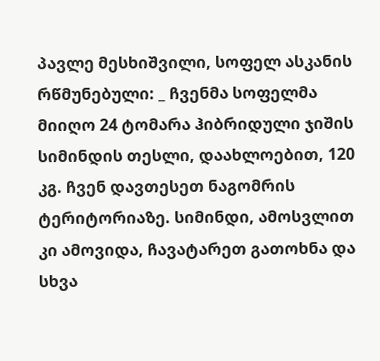პავლე მესხიშვილი, სოფელ ასკანის რწმუნებული: _ ჩვენმა სოფელმა მიიღო 24 ტომარა ჰიბრიდული ჯიშის სიმინდის თესლი, დაახლოებით, 120 კგ. ჩვენ დავთესეთ ნაგომრის ტერიტორიაზე. სიმინდი, ამოსვლით კი ამოვიდა, ჩავატარეთ გათოხნა და სხვა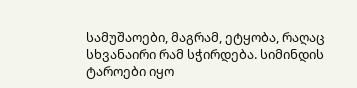სამუშაოები, მაგრამ, ეტყობა, რაღაც სხვანაირი რამ სჭირდება. სიმინდის ტაროები იყო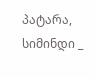პატარა, სიმინდი _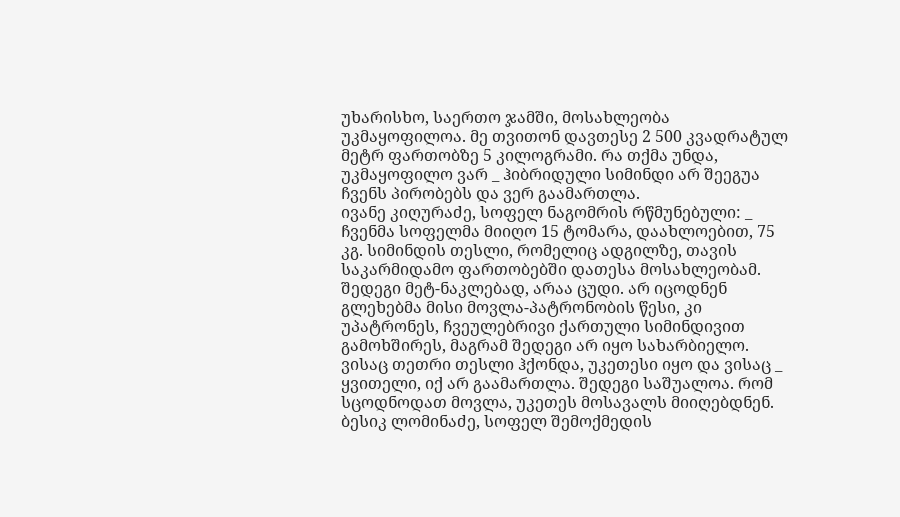უხარისხო, საერთო ჯამში, მოსახლეობა უკმაყოფილოა. მე თვითონ დავთესე 2 500 კვადრატულ მეტრ ფართობზე 5 კილოგრამი. რა თქმა უნდა, უკმაყოფილო ვარ _ ჰიბრიდული სიმინდი არ შეეგუა ჩვენს პირობებს და ვერ გაამართლა.
ივანე კიღურაძე, სოფელ ნაგომრის რწმუნებული: _ ჩვენმა სოფელმა მიიღო 15 ტომარა, დაახლოებით, 75 კგ. სიმინდის თესლი, რომელიც ადგილზე, თავის საკარმიდამო ფართობებში დათესა მოსახლეობამ. შედეგი მეტ-ნაკლებად, არაა ცუდი. არ იცოდნენ გლეხებმა მისი მოვლა-პატრონობის წესი, კი უპატრონეს, ჩვეულებრივი ქართული სიმინდივით გამოხშირეს, მაგრამ შედეგი არ იყო სახარბიელო. ვისაც თეთრი თესლი ჰქონდა, უკეთესი იყო და ვისაც _ ყვითელი, იქ არ გაამართლა. შედეგი საშუალოა. რომ სცოდნოდათ მოვლა, უკეთეს მოსავალს მიიღებდნენ.
ბესიკ ლომინაძე, სოფელ შემოქმედის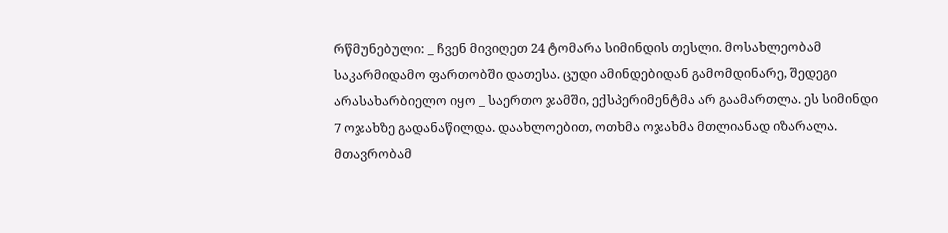რწმუნებული: _ ჩვენ მივიღეთ 24 ტომარა სიმინდის თესლი. მოსახლეობამ საკარმიდამო ფართობში დათესა. ცუდი ამინდებიდან გამომდინარე, შედეგი არასახარბიელო იყო _ საერთო ჯამში, ექსპერიმენტმა არ გაამართლა. ეს სიმინდი 7 ოჯახზე გადანაწილდა. დაახლოებით, ოთხმა ოჯახმა მთლიანად იზარალა. მთავრობამ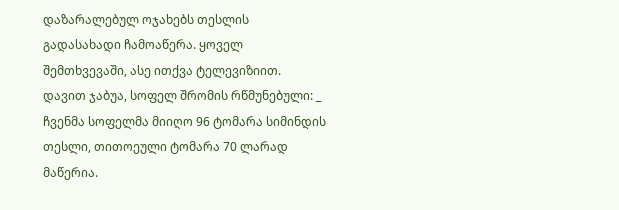დაზარალებულ ოჯახებს თესლის გადასახადი ჩამოაწერა. ყოველ შემთხვევაში, ასე ითქვა ტელევიზიით.
დავით ჯაბუა, სოფელ შრომის რწმუნებული: _ ჩვენმა სოფელმა მიიღო 96 ტომარა სიმინდის თესლი, თითოეული ტომარა 70 ლარად მაწერია.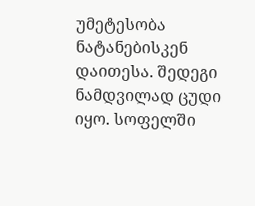უმეტესობა ნატანებისკენ დაითესა. შედეგი ნამდვილად ცუდი იყო. სოფელში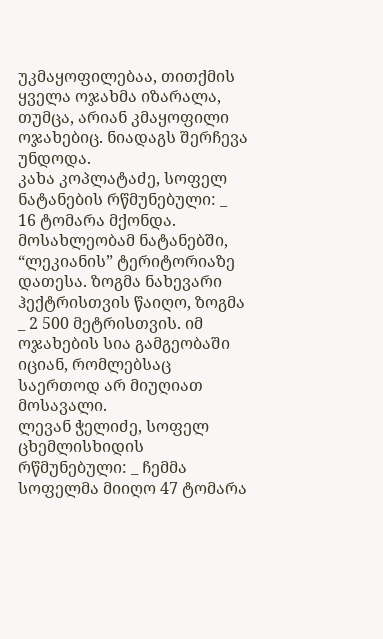უკმაყოფილებაა, თითქმის ყველა ოჯახმა იზარალა, თუმცა, არიან კმაყოფილი ოჯახებიც. ნიადაგს შერჩევა უნდოდა.
კახა კოპლატაძე, სოფელ ნატანების რწმუნებული: _ 16 ტომარა მქონდა. მოსახლეობამ ნატანებში, “ლეკიანის” ტერიტორიაზე დათესა. ზოგმა ნახევარი ჰექტრისთვის წაიღო, ზოგმა _ 2 500 მეტრისთვის. იმ ოჯახების სია გამგეობაში იციან, რომლებსაც საერთოდ არ მიუღიათ მოსავალი.
ლევან ჭელიძე, სოფელ ცხემლისხიდის რწმუნებული: _ ჩემმა სოფელმა მიიღო 47 ტომარა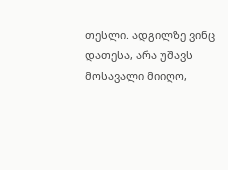თესლი. ადგილზე ვინც დათესა, არა უშავს მოსავალი მიიღო,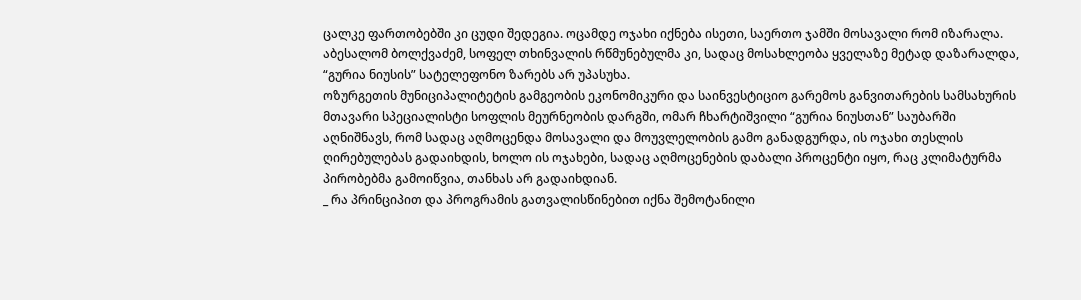ცალკე ფართობებში კი ცუდი შედეგია. ოცამდე ოჯახი იქნება ისეთი, საერთო ჯამში მოსავალი რომ იზარალა.
აბესალომ ბოლქვაძემ, სოფელ თხინვალის რწმუნებულმა კი, სადაც მოსახლეობა ყველაზე მეტად დაზარალდა, “გურია ნიუსის” სატელეფონო ზარებს არ უპასუხა.
ოზურგეთის მუნიციპალიტეტის გამგეობის ეკონომიკური და საინვესტიციო გარემოს განვითარების სამსახურის მთავარი სპეციალისტი სოფლის მეურნეობის დარგში, ომარ ჩხარტიშვილი “გურია ნიუსთან” საუბარში აღნიშნავს, რომ სადაც აღმოცენდა მოსავალი და მოუვლელობის გამო განადგურდა, ის ოჯახი თესლის ღირებულებას გადაიხდის, ხოლო ის ოჯახები, სადაც აღმოცენების დაბალი პროცენტი იყო, რაც კლიმატურმა პირობებმა გამოიწვია, თანხას არ გადაიხდიან.
_ რა პრინციპით და პროგრამის გათვალისწინებით იქნა შემოტანილი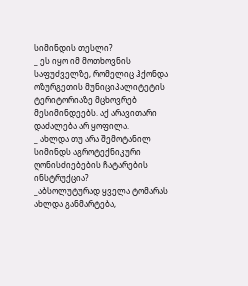სიმინდის თესლი?
_ ეს იყო იმ მოთხოვნის საფუძველზე, რომელიც ჰქონდა ოზურგეთის მუნიციპალიტეტის ტერიტორიაზე მცხოვრებ მესიმინდეებს. აქ არავითარი დაძალება არ ყოფილა.
_ ახლდა თუ არა შემოტანილ სიმინდს აგროტექნიკური ღონისძიებების ჩატარების ინსტრუქცია?
_აბსოლუტურად ყველა ტომარას ახლდა განმარტება,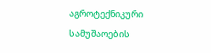აგროტექნიკური სამუშაოების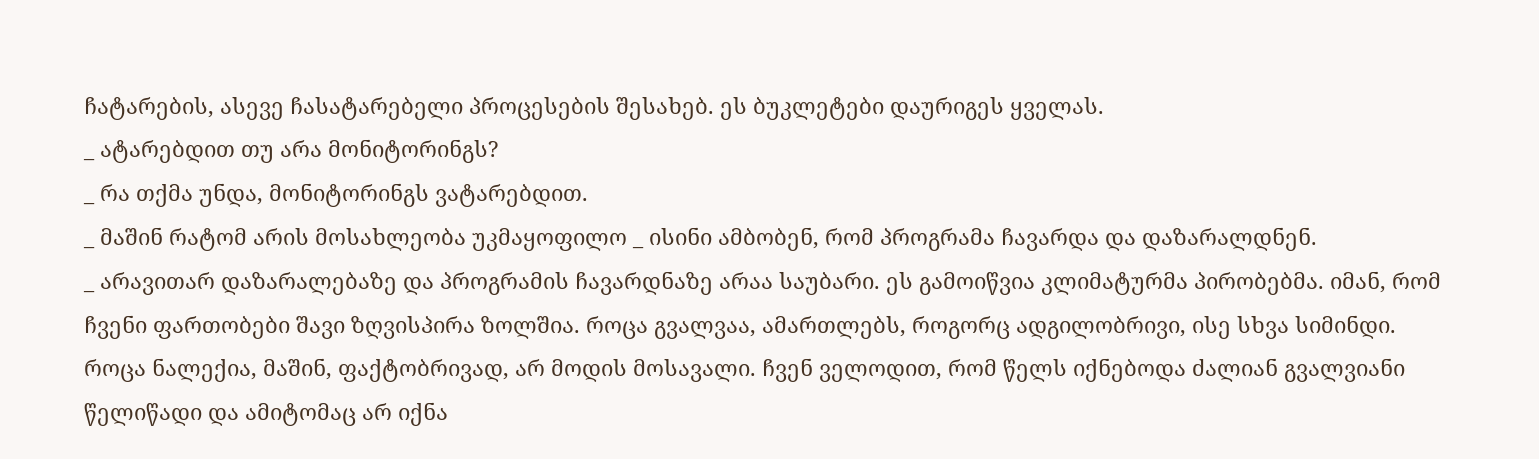ჩატარების, ასევე ჩასატარებელი პროცესების შესახებ. ეს ბუკლეტები დაურიგეს ყველას.
_ ატარებდით თუ არა მონიტორინგს?
_ რა თქმა უნდა, მონიტორინგს ვატარებდით.
_ მაშინ რატომ არის მოსახლეობა უკმაყოფილო _ ისინი ამბობენ, რომ პროგრამა ჩავარდა და დაზარალდნენ.
_ არავითარ დაზარალებაზე და პროგრამის ჩავარდნაზე არაა საუბარი. ეს გამოიწვია კლიმატურმა პირობებმა. იმან, რომ ჩვენი ფართობები შავი ზღვისპირა ზოლშია. როცა გვალვაა, ამართლებს, როგორც ადგილობრივი, ისე სხვა სიმინდი. როცა ნალექია, მაშინ, ფაქტობრივად, არ მოდის მოსავალი. ჩვენ ველოდით, რომ წელს იქნებოდა ძალიან გვალვიანი წელიწადი და ამიტომაც არ იქნა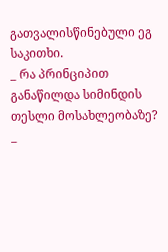გათვალისწინებული ეგ საკითხი.
_ რა პრინციპით განაწილდა სიმინდის თესლი მოსახლეობაზე?
_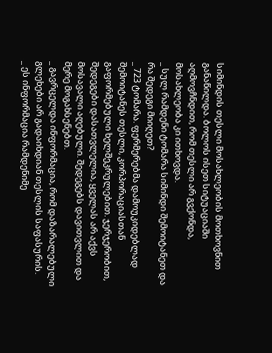სიმინდის თესლი მოსახლეობის მოთხოვნით განაწილდა. ბოლოს ისეთ სიტუაციაში აღმოვჩნდით, რომ თესლი არ გვქონდა, მოსახლეობა კი ითხოვდა.
_ სულ რამდენი ტომარა სიმინდი შემოიტანეთ და რა შედეგი მიიღეთ?
_ 723 ტომარა. ფერმერებმა დამოუკიდებლად შემოიტანეს თესლი, კორპორაციასთან გაფორმებული ხელშეკრულებით. ჯერჯერობით, შედეგები დასათვლელია, ყველას არ აქვს მოსავალი აღებული. შედეგებს დავითვლით და მერე მოგახსენებთ.
_ გავრცელდა ინფორმაცია, რომ დაზარალებული გლეხები არ გადაიხდიან თესლის საფასურის.
_ ეს ინფორმაცია რამდენიმე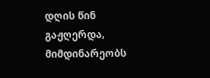დღის წინ გაჟღერდა, მიმდინარეობს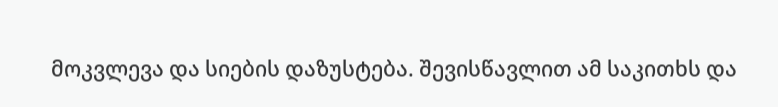მოკვლევა და სიების დაზუსტება. შევისწავლით ამ საკითხს და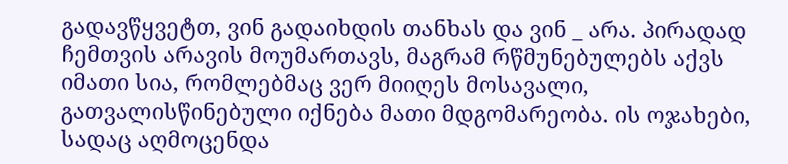გადავწყვეტთ, ვინ გადაიხდის თანხას და ვინ _ არა. პირადად ჩემთვის არავის მოუმართავს, მაგრამ რწმუნებულებს აქვს იმათი სია, რომლებმაც ვერ მიიღეს მოსავალი, გათვალისწინებული იქნება მათი მდგომარეობა. ის ოჯახები, სადაც აღმოცენდა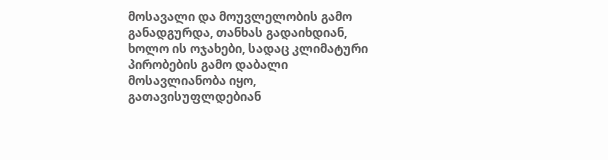მოსავალი და მოუვლელობის გამო განადგურდა, თანხას გადაიხდიან, ხოლო ის ოჯახები, სადაც კლიმატური პირობების გამო დაბალი მოსავლიანობა იყო, გათავისუფლდებიან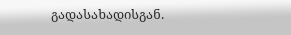გადასახადისგან.